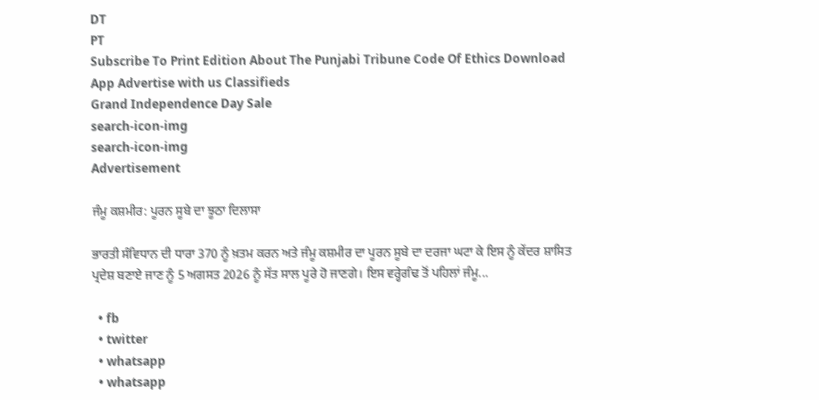DT
PT
Subscribe To Print Edition About The Punjabi Tribune Code Of Ethics Download App Advertise with us Classifieds
Grand Independence Day Sale
search-icon-img
search-icon-img
Advertisement

ਜੰਮੂ ਕਸ਼ਮੀਰ: ਪੂਰਨ ਸੂਬੇ ਦਾ ਝੂਠਾ ਦਿਲਾਸਾ

ਭਾਰਤੀ ਸੰਵਿਧਾਨ ਦੀ ਧਾਰਾ 370 ਨੂੰ ਖ਼ਤਮ ਕਰਨ ਅਤੇ ਜੰਮੂ ਕਸ਼ਮੀਰ ਦਾ ਪੂਰਨ ਸੂਬੇ ਦਾ ਦਰਜਾ ਘਟਾ ਕੇ ਇਸ ਨੂੰ ਕੇਂਦਰ ਸ਼ਾਸਿਤ ਪ੍ਰਦੇਸ਼ ਬਣਾਏ ਜਾਣ ਨੂੰ 5 ਅਗਸਤ 2026 ਨੂੰ ਸੱਤ ਸਾਲ ਪੂਰੇ ਹੋ ਜਾਣਗੇ। ਇਸ ਵਰ੍ਹੇਗੰਢ ਤੋਂ ਪਹਿਲਾਂ ਜੰਮੂ...

  • fb
  • twitter
  • whatsapp
  • whatsapp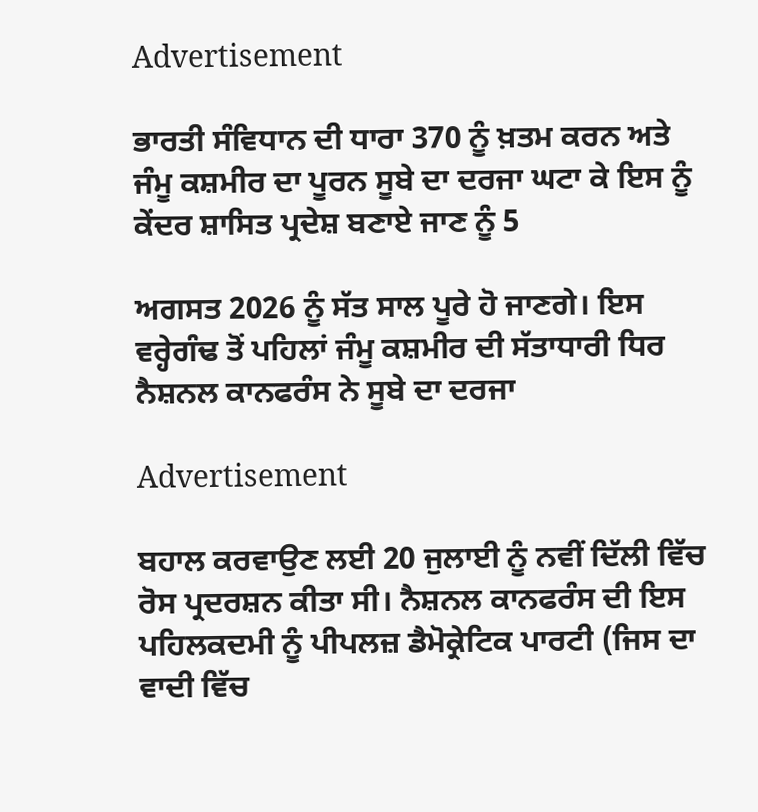Advertisement

ਭਾਰਤੀ ਸੰਵਿਧਾਨ ਦੀ ਧਾਰਾ 370 ਨੂੰ ਖ਼ਤਮ ਕਰਨ ਅਤੇ ਜੰਮੂ ਕਸ਼ਮੀਰ ਦਾ ਪੂਰਨ ਸੂਬੇ ਦਾ ਦਰਜਾ ਘਟਾ ਕੇ ਇਸ ਨੂੰ ਕੇਂਦਰ ਸ਼ਾਸਿਤ ਪ੍ਰਦੇਸ਼ ਬਣਾਏ ਜਾਣ ਨੂੰ 5

ਅਗਸਤ 2026 ਨੂੰ ਸੱਤ ਸਾਲ ਪੂਰੇ ਹੋ ਜਾਣਗੇ। ਇਸ ਵਰ੍ਹੇਗੰਢ ਤੋਂ ਪਹਿਲਾਂ ਜੰਮੂ ਕਸ਼ਮੀਰ ਦੀ ਸੱਤਾਧਾਰੀ ਧਿਰ ਨੈਸ਼ਨਲ ਕਾਨਫਰੰਸ ਨੇ ਸੂਬੇ ਦਾ ਦਰਜਾ

Advertisement

ਬਹਾਲ ਕਰਵਾਉਣ ਲਈ 20 ਜੁਲਾਈ ਨੂੰ ਨਵੀਂ ਦਿੱਲੀ ਵਿੱਚ ਰੋਸ ਪ੍ਰਦਰਸ਼ਨ ਕੀਤਾ ਸੀ। ਨੈਸ਼ਨਲ ਕਾਨਫਰੰਸ ਦੀ ਇਸ ਪਹਿਲਕਦਮੀ ਨੂੰ ਪੀਪਲਜ਼ ਡੈਮੋਕ੍ਰੇਟਿਕ ਪਾਰਟੀ (ਜਿਸ ਦਾ ਵਾਦੀ ਵਿੱਚ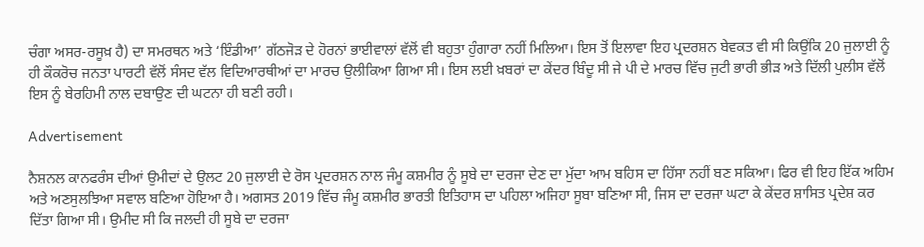ਚੰਗਾ ਅਸਰ-ਰਸੂਖ਼ ਹੈ) ਦਾ ਸਮਰਥਨ ਅਤੇ ‘ਇੰਡੀਆ’ ਗੱਠਜੋੜ ਦੇ ਹੋਰਨਾਂ ਭਾਈਵਾਲਾਂ ਵੱਲੋਂ ਵੀ ਬਹੁਤਾ ਹੁੰਗਾਰਾ ਨਹੀਂ ਮਿਲਿਆ। ਇਸ ਤੋਂ ਇਲਾਵਾ ਇਹ ਪ੍ਰਦਰਸ਼ਨ ਬੇਵਕਤ ਵੀ ਸੀ ਕਿਉਂਕਿ 20 ਜੁਲਾਈ ਨੂੰ ਹੀ ਕੌਕਰੋਚ ਜਨਤਾ ਪਾਰਟੀ ਵੱਲੋਂ ਸੰਸਦ ਵੱਲ ਵਿਦਿਆਰਥੀਆਂ ਦਾ ਮਾਰਚ ਉਲੀਕਿਆ ਗਿਆ ਸੀ। ਇਸ ਲਈ ਖ਼ਬਰਾਂ ਦਾ ਕੇਂਦਰ ਬਿੰਦੂ ਸੀ ਜੇ ਪੀ ਦੇ ਮਾਰਚ ਵਿੱਚ ਜੁਟੀ ਭਾਰੀ ਭੀੜ ਅਤੇ ਦਿੱਲੀ ਪੁਲੀਸ ਵੱਲੋਂ ਇਸ ਨੂੰ ਬੇਰਹਿਮੀ ਨਾਲ ਦਬਾਉਣ ਦੀ ਘਟਨਾ ਹੀ ਬਣੀ ਰਹੀ।

Advertisement

ਨੈਸ਼ਨਲ ਕਾਨਫਰੰਸ ਦੀਆਂ ਉਮੀਦਾਂ ਦੇ ਉਲਟ 20 ਜੁਲਾਈ ਦੇ ਰੋਸ ਪ੍ਰਦਰਸ਼ਨ ਨਾਲ ਜੰਮੂ ਕਸ਼ਮੀਰ ਨੂੰ ਸੂਬੇ ਦਾ ਦਰਜਾ ਦੇਣ ਦਾ ਮੁੱਦਾ ਆਮ ਬਹਿਸ ਦਾ ਹਿੱਸਾ ਨਹੀਂ ਬਣ ਸਕਿਆ। ਫਿਰ ਵੀ ਇਹ ਇੱਕ ਅਹਿਮ ਅਤੇ ਅਣਸੁਲਝਿਆ ਸਵਾਲ ਬਣਿਆ ਹੋਇਆ ਹੈ। ਅਗਸਤ 2019 ਵਿੱਚ ਜੰਮੂ ਕਸ਼ਮੀਰ ਭਾਰਤੀ ਇਤਿਹਾਸ ਦਾ ਪਹਿਲਾ ਅਜਿਹਾ ਸੂਬਾ ਬਣਿਆ ਸੀ, ਜਿਸ ਦਾ ਦਰਜਾ ਘਟਾ ਕੇ ਕੇਂਦਰ ਸ਼ਾਸਿਤ ਪ੍ਰਦੇਸ਼ ਕਰ ਦਿੱਤਾ ਗਿਆ ਸੀ। ਉਮੀਦ ਸੀ ਕਿ ਜਲਦੀ ਹੀ ਸੂਬੇ ਦਾ ਦਰਜਾ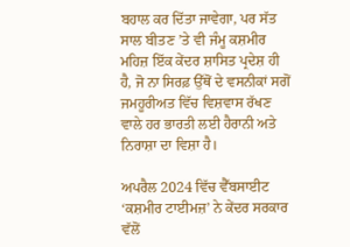ਬਹਾਲ ਕਰ ਦਿੱਤਾ ਜਾਵੇਗਾ, ਪਰ ਸੱਤ ਸਾਲ ਬੀਤਣ ’ਤੇ ਵੀ ਜੰਮੂ ਕਸ਼ਮੀਰ ਮਹਿਜ਼ ਇੱਕ ਕੇਂਦਰ ਸ਼ਾਸਿਤ ਪ੍ਰਦੇਸ਼ ਹੀ ਹੈ, ਜੋ ਨਾ ਸਿਰਫ਼ ਉੱਥੋਂ ਦੇ ਵਸਨੀਕਾਂ ਸਗੋਂ ਜਮਹੂਰੀਅਤ ਵਿੱਚ ਵਿਸ਼ਵਾਸ ਰੱਖਣ ਵਾਲੇ ਹਰ ਭਾਰਤੀ ਲਈ ਹੈਰਾਨੀ ਅਤੇ ਨਿਰਾਸ਼ਾ ਦਾ ਵਿਸ਼ਾ ਹੈ।

ਅਪਰੈਲ 2024 ਵਿੱਚ ਵੈੱਬਸਾਈਟ ‘ਕਸ਼ਮੀਰ ਟਾਈਮਜ਼’ ਨੇ ਕੇਂਦਰ ਸਰਕਾਰ ਵੱਲੋਂ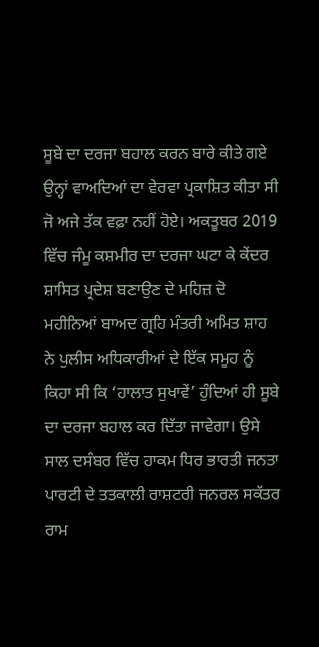ਸੂਬੇ ਦਾ ਦਰਜਾ ਬਹਾਲ ਕਰਨ ਬਾਰੇ ਕੀਤੇ ਗਏ ਉਨ੍ਹਾਂ ਵਾਅਦਿਆਂ ਦਾ ਵੇਰਵਾ ਪ੍ਰਕਾਸ਼ਿਤ ਕੀਤਾ ਸੀ ਜੋ ਅਜੇ ਤੱਕ ਵਫ਼ਾ ਨਹੀਂ ਹੋਏ। ਅਕਤੂਬਰ 2019 ਵਿੱਚ ਜੰਮੂ ਕਸ਼ਮੀਰ ਦਾ ਦਰਜਾ ਘਟਾ ਕੇ ਕੇਂਦਰ ਸ਼ਾਸਿਤ ਪ੍ਰਦੇਸ਼ ਬਣਾਉਣ ਦੇ ਮਹਿਜ਼ ਦੋ ਮਹੀਨਿਆਂ ਬਾਅਦ ਗ੍ਰਹਿ ਮੰਤਰੀ ਅਮਿਤ ਸ਼ਾਹ ਨੇ ਪੁਲੀਸ ਅਧਿਕਾਰੀਆਂ ਦੇ ਇੱਕ ਸਮੂਹ ਨੂੰ ਕਿਹਾ ਸੀ ਕਿ ‘ਹਾਲਾਤ ਸੁਖਾਵੇਂ’ ਹੁੰਦਿਆਂ ਹੀ ਸੂਬੇ ਦਾ ਦਰਜਾ ਬਹਾਲ ਕਰ ਦਿੱਤਾ ਜਾਵੇਗਾ। ਉਸੇ ਸਾਲ ਦਸੰਬਰ ਵਿੱਚ ਹਾਕਮ ਧਿਰ ਭਾਰਤੀ ਜਨਤਾ ਪਾਰਟੀ ਦੇ ਤਤਕਾਲੀ ਰਾਸ਼ਟਰੀ ਜਨਰਲ ਸਕੱਤਰ ਰਾਮ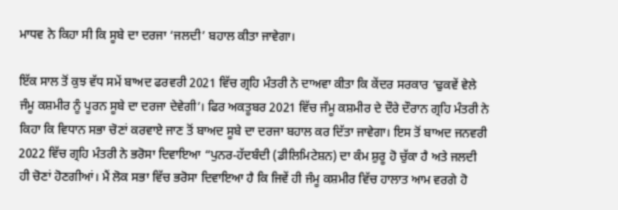ਮਾਧਵ ਨੇ ਕਿਹਾ ਸੀ ਕਿ ਸੂਬੇ ਦਾ ਦਰਜਾ ‘ਜਲਦੀ’ ਬਹਾਲ ਕੀਤਾ ਜਾਵੇਗਾ।

ਇੱਕ ਸਾਲ ਤੋਂ ਕੁਝ ਵੱਧ ਸਮੇਂ ਬਾਅਦ ਫਰਵਰੀ 2021 ਵਿੱਚ ਗ੍ਰਹਿ ਮੰਤਰੀ ਨੇ ਦਾਅਵਾ ਕੀਤਾ ਕਿ ਕੇਂਦਰ ਸਰਕਾਰ ‘ਢੁਕਵੇਂ ਵੇਲੇ ਜੰਮੂ ਕਸ਼ਮੀਰ ਨੂੰ ਪੂਰਨ ਸੂਬੇ ਦਾ ਦਰਜਾ ਦੇਵੇਗੀ’। ਫਿਰ ਅਕਤੂਬਰ 2021 ਵਿੱਚ ਜੰਮੂ ਕਸ਼ਮੀਰ ਦੇ ਦੌਰੇ ਦੌਰਾਨ ਗ੍ਰਹਿ ਮੰਤਰੀ ਨੇ ਕਿਹਾ ਕਿ ਵਿਧਾਨ ਸਭਾ ਚੋਣਾਂ ਕਰਵਾਏ ਜਾਣ ਤੋਂ ਬਾਅਦ ਸੂਬੇ ਦਾ ਦਰਜਾ ਬਹਾਲ ਕਰ ਦਿੱਤਾ ਜਾਵੇਗਾ। ਇਸ ਤੋਂ ਬਾਅਦ ਜਨਵਰੀ 2022 ਵਿੱਚ ਗ੍ਰਹਿ ਮੰਤਰੀ ਨੇ ਭਰੋਸਾ ਦਿਵਾਇਆ “ਪੁਨਰ-ਹੱਦਬੰਦੀ (ਡੀਲਿਮਿਟੇਸ਼ਨ) ਦਾ ਕੰਮ ਸ਼ੁਰੂ ਹੋ ਚੁੱਕਾ ਹੈ ਅਤੇ ਜਲਦੀ ਹੀ ਚੋਣਾਂ ਹੋਣਗੀਆਂ। ਮੈਂ ਲੋਕ ਸਭਾ ਵਿੱਚ ਭਰੋਸਾ ਦਿਵਾਇਆ ਹੈ ਕਿ ਜਿਵੇਂ ਹੀ ਜੰਮੂ ਕਸ਼ਮੀਰ ਵਿੱਚ ਹਾਲਾਤ ਆਮ ਵਰਗੇ ਹੋ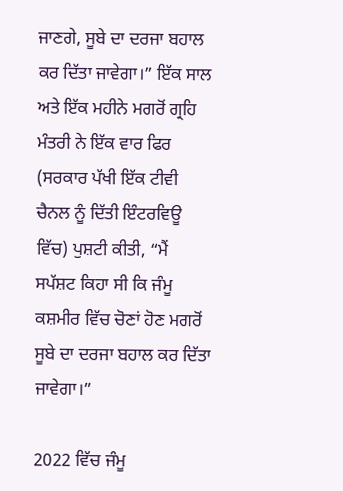ਜਾਣਗੇ, ਸੂਬੇ ਦਾ ਦਰਜਾ ਬਹਾਲ ਕਰ ਦਿੱਤਾ ਜਾਵੇਗਾ।” ਇੱਕ ਸਾਲ ਅਤੇ ਇੱਕ ਮਹੀਨੇ ਮਗਰੋਂ ਗ੍ਰਹਿ ਮੰਤਰੀ ਨੇ ਇੱਕ ਵਾਰ ਫਿਰ (ਸਰਕਾਰ ਪੱਖੀ ਇੱਕ ਟੀਵੀ ਚੈਨਲ ਨੂੰ ਦਿੱਤੀ ਇੰਟਰਵਿਊ ਵਿੱਚ) ਪੁਸ਼ਟੀ ਕੀਤੀ, “ਮੈਂ ਸਪੱਸ਼ਟ ਕਿਹਾ ਸੀ ਕਿ ਜੰਮੂ ਕਸ਼ਮੀਰ ਵਿੱਚ ਚੋਣਾਂ ਹੋਣ ਮਗਰੋਂ ਸੂਬੇ ਦਾ ਦਰਜਾ ਬਹਾਲ ਕਰ ਦਿੱਤਾ ਜਾਵੇਗਾ।”

2022 ਵਿੱਚ ਜੰਮੂ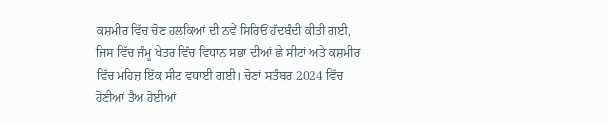ਕਸ਼ਮੀਰ ਵਿੱਚ ਚੋਣ ਹਲਕਿਆਂ ਦੀ ਨਵੇਂ ਸਿਰਿਓਂ ਹੱਦਬੰਦੀ ਕੀਤੀ ਗਈ, ਜਿਸ ਵਿੱਚ ਜੰਮੂ ਖੇਤਰ ਵਿੱਚ ਵਿਧਾਨ ਸਭਾ ਦੀਆਂ ਛੇ ਸੀਟਾਂ ਅਤੇ ਕਸ਼ਮੀਰ ਵਿੱਚ ਮਹਿਜ਼ ਇੱਕ ਸੀਟ ਵਧਾਈ ਗਈ। ਚੋਣਾਂ ਸਤੰਬਰ 2024 ਵਿੱਚ ਹੋਣੀਆਂ ਤੈਅ ਹੋਈਆਂ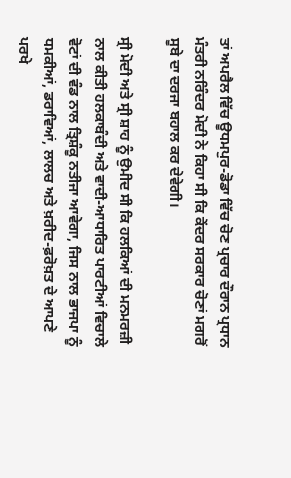ਤਾਂ ਅਪਰੈਲ ਵਿੱਚ ਊਧਮਪੁਰ-ਡੋਡਾ ਵਿੱਚ ਚੋਣ ਪ੍ਰਚਾਰ ਦੌਰਾਨ ਪ੍ਰਧਾਨ ਮੰਤਰੀ ਨਰਿੰਦਰ ਮੋਦੀ ਨੇ ਕਿਹਾ ਸੀ ਕਿ ਕੇਂਦਰ ਸਰਕਾਰ ਚੋਣਾਂ ਮਗਰੋਂ ਸੂਬੇ ਦਾ ਦਰਜਾ ਬਹਾਲ ਕਰ ਦੇਵੇਗੀ।

ਸ੍ਰੀ ਮੋਦੀ ਅਤੇ ਸ੍ਰੀ ਸ਼ਾਹ ਨੂੰ ਉਮੀਦ ਸੀ ਕਿ ਹਲਕਿਆਂ ਦੀ ਮਨਮਰਜ਼ੀ ਨਾਲ ਕੀਤੀ ਹਲਕਾਬੰਦੀ ਅਤੇ ਵਾਦੀ-ਆਧਾਰਿਤ ਪਾਰਟੀਆਂ ਵਿਚਾਲੇ ਵੋਟਾਂ ਦੀ ਵੰਡ ਨਾਲ ਤ੍ਰਿਸ਼ੰਕੂ ਨਤੀਜਾ ਆਵੇਗਾ, ਜਿਸ ਨਾਲ ਭਾਜਪਾ ਨੂੰ ਧਮਕੀਆਂ, ਡਰਾਵਿਆਂ, ਲਾਲਚ ਅਤੇ ਖ਼ਰੀਦ-ਫ਼ਰੋਖ਼ਤ ਦੇ ਆਪਣੇ ਪਰਖੇ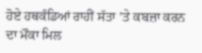ਹੋਏ ਹਥਕੰਡਿਆਂ ਰਾਹੀਂ ਸੱਤਾ ’ਤੇ ਕਬਜ਼ਾ ਕਰਨ ਦਾ ਮੌਕਾ ਮਿਲ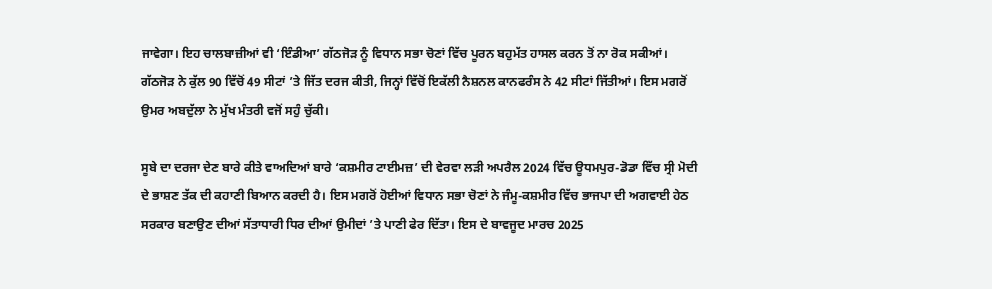ਜਾਵੇਗਾ। ਇਹ ਚਾਲਬਾਜ਼ੀਆਂ ਵੀ ‘ਇੰਡੀਆ’ ਗੱਠਜੋੜ ਨੂੰ ਵਿਧਾਨ ਸਭਾ ਚੋਣਾਂ ਵਿੱਚ ਪੂਰਨ ਬਹੁਮੱਤ ਹਾਸਲ ਕਰਨ ਤੋਂ ਨਾ ਰੋਕ ਸਕੀਆਂ। ਗੱਠਜੋੜ ਨੇ ਕੁੱਲ 90 ਵਿੱਚੋਂ 49 ਸੀਟਾਂ ’ਤੇ ਜਿੱਤ ਦਰਜ ਕੀਤੀ, ਜਿਨ੍ਹਾਂ ਵਿੱਚੋਂ ਇਕੱਲੀ ਨੈਸ਼ਨਲ ਕਾਨਫਰੰਸ ਨੇ 42 ਸੀਟਾਂ ਜਿੱਤੀਆਂ। ਇਸ ਮਗਰੋਂ ਉਮਰ ਅਬਦੁੱਲਾ ਨੇ ਮੁੱਖ ਮੰਤਰੀ ਵਜੋਂ ਸਹੁੰ ਚੁੱਕੀ।

ਸੂਬੇ ਦਾ ਦਰਜਾ ਦੇਣ ਬਾਰੇ ਕੀਤੇ ਵਾਅਦਿਆਂ ਬਾਰੇ ‘ਕਸ਼ਮੀਰ ਟਾਈਮਜ਼’ ਦੀ ਵੇਰਵਾ ਲੜੀ ਅਪਰੈਲ 2024 ਵਿੱਚ ਊਧਮਪੁਰ-ਡੋਡਾ ਵਿੱਚ ਸ੍ਰੀ ਮੋਦੀ ਦੇ ਭਾਸ਼ਣ ਤੱਕ ਦੀ ਕਹਾਣੀ ਬਿਆਨ ਕਰਦੀ ਹੈ। ਇਸ ਮਗਰੋਂ ਹੋਈਆਂ ਵਿਧਾਨ ਸਭਾ ਚੋਣਾਂ ਨੇ ਜੰਮੂ-ਕਸ਼ਮੀਰ ਵਿੱਚ ਭਾਜਪਾ ਦੀ ਅਗਵਾਈ ਹੇਠ ਸਰਕਾਰ ਬਣਾਉਣ ਦੀਆਂ ਸੱਤਾਧਾਰੀ ਧਿਰ ਦੀਆਂ ਉਮੀਦਾਂ ’ਤੇ ਪਾਣੀ ਫੇਰ ਦਿੱਤਾ। ਇਸ ਦੇ ਬਾਵਜੂਦ ਮਾਰਚ 2025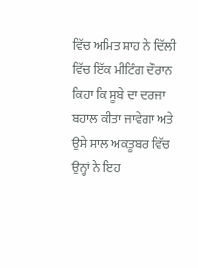ਵਿੱਚ ਅਮਿਤ ਸ਼ਾਹ ਨੇ ਦਿੱਲੀ ਵਿੱਚ ਇੱਕ ਮੀਟਿੰਗ ਦੌਰਾਨ ਕਿਹਾ ਕਿ ਸੂਬੇ ਦਾ ਦਰਜਾ ਬਹਾਲ ਕੀਤਾ ਜਾਵੇਗਾ ਅਤੇ ਉਸੇ ਸਾਲ ਅਕਤੂਬਰ ਵਿੱਚ ਉਨ੍ਹਾਂ ਨੇ ਇਹ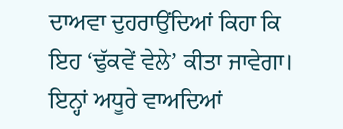ਦਾਅਵਾ ਦੁਹਰਾਉਂਦਿਆਂ ਕਿਹਾ ਕਿ ਇਹ ‘ਢੁੱਕਵੇਂ ਵੇਲੇ’ ਕੀਤਾ ਜਾਵੇਗਾ। ਇਨ੍ਹਾਂ ਅਧੂਰੇ ਵਾਅਦਿਆਂ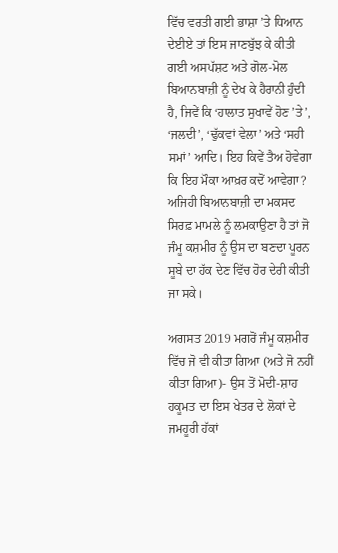ਵਿੱਚ ਵਰਤੀ ਗਈ ਭਾਸ਼ਾ ’ਤੇ ਧਿਆਨ ਦੇਈਏ ਤਾਂ ਇਸ ਜਾਣਬੁੱਝ ਕੇ ਕੀਤੀ ਗਈ ਅਸਪੱਸ਼ਟ ਅਤੇ ਗੋਲ-ਮੋਲ ਬਿਆਨਬਾਜ਼ੀ ਨੂੰ ਦੇਖ ਕੇ ਹੈਰਾਨੀ ਹੁੰਦੀ ਹੈ, ਜਿਵੇਂ ਕਿ ‘ਹਾਲਾਤ ਸੁਖਾਵੇਂ ਹੋਣ ’ਤੇ’, ‘ਜਲਦੀ’, ‘ਢੁੱਕਵਾਂ ਵੇਲਾ’ ਅਤੇ ‘ਸਹੀ ਸਮਾਂ’ ਆਦਿ। ਇਹ ਕਿਵੇਂ ਤੈਅ ਹੋਵੇਗਾ ਕਿ ਇਹ ਮੌਕਾ ਆਖ਼ਰ ਕਦੋਂ ਆਵੇਗਾ? ਅਜਿਹੀ ਬਿਆਨਬਾਜ਼ੀ ਦਾ ਮਕਸਦ ਸਿਰਫ਼ ਮਾਮਲੇ ਨੂੰ ਲਮਕਾਉਣਾ ਹੈ ਤਾਂ ਜੋ ਜੰਮੂ ਕਸ਼ਮੀਰ ਨੂੰ ਉਸ ਦਾ ਬਣਦਾ ਪੂਰਨ ਸੂਬੇ ਦਾ ਹੱਕ ਦੇਣ ਵਿੱਚ ਹੋਰ ਦੇਰੀ ਕੀਤੀ ਜਾ ਸਕੇ।

ਅਗਸਤ 2019 ਮਗਰੋਂ ਜੰਮੂ ਕਸ਼ਮੀਰ ਵਿੱਚ ਜੋ ਵੀ ਕੀਤਾ ਗਿਆ (ਅਤੇ ਜੋ ਨਹੀਂ ਕੀਤਾ ਗਿਆ)- ਉਸ ਤੋਂ ਮੋਦੀ-ਸ਼ਾਹ ਹਕੂਮਤ ਦਾ ਇਸ ਖੇਤਰ ਦੇ ਲੋਕਾਂ ਦੇ ਜਮਹੂਰੀ ਹੱਕਾਂ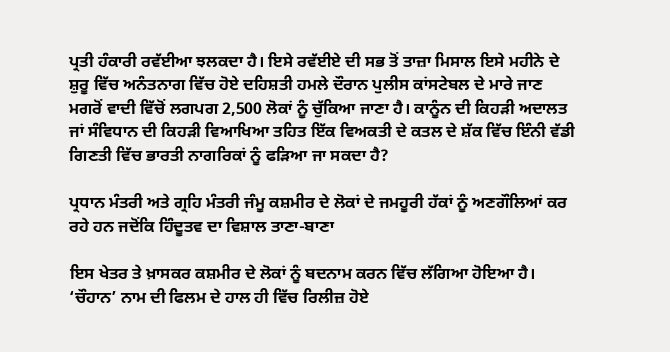ਪ੍ਰਤੀ ਹੰਕਾਰੀ ਰਵੱਈਆ ਝਲਕਦਾ ਹੈ। ਇਸੇ ਰਵੱਈਏ ਦੀ ਸਭ ਤੋਂ ਤਾਜ਼ਾ ਮਿਸਾਲ ਇਸੇ ਮਹੀਨੇ ਦੇ ਸ਼ੁਰੂ ਵਿੱਚ ਅਨੰਤਨਾਗ ਵਿੱਚ ਹੋਏ ਦਹਿਸ਼ਤੀ ਹਮਲੇ ਦੌਰਾਨ ਪੁਲੀਸ ਕਾਂਸਟੇਬਲ ਦੇ ਮਾਰੇ ਜਾਣ ਮਗਰੋਂ ਵਾਦੀ ਵਿੱਚੋਂ ਲਗਪਗ 2,500 ਲੋਕਾਂ ਨੂੰ ਚੁੱਕਿਆ ਜਾਣਾ ਹੈ। ਕਾਨੂੰਨ ਦੀ ਕਿਹੜੀ ਅਦਾਲਤ ਜਾਂ ਸੰਵਿਧਾਨ ਦੀ ਕਿਹੜੀ ਵਿਆਖਿਆ ਤਹਿਤ ਇੱਕ ਵਿਅਕਤੀ ਦੇ ਕਤਲ ਦੇ ਸ਼ੱਕ ਵਿੱਚ ਇੰਨੀ ਵੱਡੀ ਗਿਣਤੀ ਵਿੱਚ ਭਾਰਤੀ ਨਾਗਰਿਕਾਂ ਨੂੰ ਫੜਿਆ ਜਾ ਸਕਦਾ ਹੈ?

ਪ੍ਰਧਾਨ ਮੰਤਰੀ ਅਤੇ ਗ੍ਰਹਿ ਮੰਤਰੀ ਜੰਮੂ ਕਸ਼ਮੀਰ ਦੇ ਲੋਕਾਂ ਦੇ ਜਮਹੂਰੀ ਹੱਕਾਂ ਨੂੰ ਅਣਗੌਲਿਆਂ ਕਰ ਰਹੇ ਹਨ ਜਦੋਂਕਿ ਹਿੰਦੂਤਵ ਦਾ ਵਿਸ਼ਾਲ ਤਾਣਾ-ਬਾਣਾ

ਇਸ ਖੇਤਰ ਤੇ ਖ਼ਾਸਕਰ ਕਸ਼ਮੀਰ ਦੇ ਲੋਕਾਂ ਨੂੰ ਬਦਨਾਮ ਕਰਨ ਵਿੱਚ ਲੱਗਿਆ ਹੋਇਆ ਹੈ। ‘ਚੌਹਾਨ’ ਨਾਮ ਦੀ ਫਿਲਮ ਦੇ ਹਾਲ ਹੀ ਵਿੱਚ ਰਿਲੀਜ਼ ਹੋਏ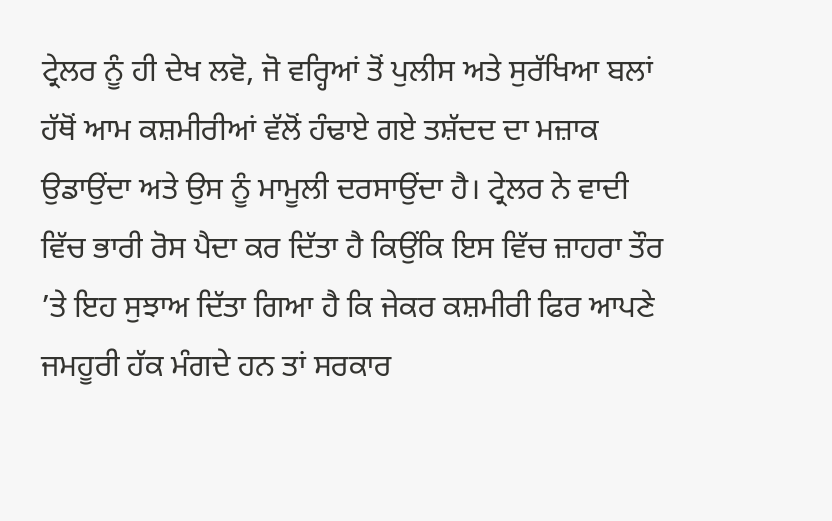ਟ੍ਰੇਲਰ ਨੂੰ ਹੀ ਦੇਖ ਲਵੋ, ਜੋ ਵਰ੍ਹਿਆਂ ਤੋਂ ਪੁਲੀਸ ਅਤੇ ਸੁਰੱਖਿਆ ਬਲਾਂ ਹੱਥੋਂ ਆਮ ਕਸ਼ਮੀਰੀਆਂ ਵੱਲੋਂ ਹੰਢਾਏ ਗਏ ਤਸ਼ੱਦਦ ਦਾ ਮਜ਼ਾਕ ਉਡਾਉਂਦਾ ਅਤੇ ਉਸ ਨੂੰ ਮਾਮੂਲੀ ਦਰਸਾਉਂਦਾ ਹੈ। ਟ੍ਰੇਲਰ ਨੇ ਵਾਦੀ ਵਿੱਚ ਭਾਰੀ ਰੋਸ ਪੈਦਾ ਕਰ ਦਿੱਤਾ ਹੈ ਕਿਉਂਕਿ ਇਸ ਵਿੱਚ ਜ਼ਾਹਰਾ ਤੌਰ ’ਤੇ ਇਹ ਸੁਝਾਅ ਦਿੱਤਾ ਗਿਆ ਹੈ ਕਿ ਜੇਕਰ ਕਸ਼ਮੀਰੀ ਫਿਰ ਆਪਣੇ ਜਮਹੂਰੀ ਹੱਕ ਮੰਗਦੇ ਹਨ ਤਾਂ ਸਰਕਾਰ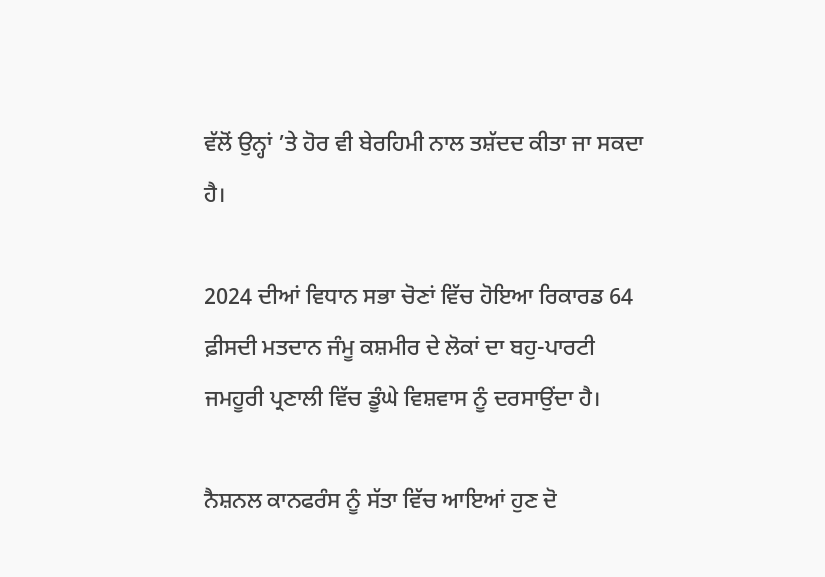ਵੱਲੋਂ ਉਨ੍ਹਾਂ ’ਤੇ ਹੋਰ ਵੀ ਬੇਰਹਿਮੀ ਨਾਲ ਤਸ਼ੱਦਦ ਕੀਤਾ ਜਾ ਸਕਦਾ ਹੈ।

2024 ਦੀਆਂ ਵਿਧਾਨ ਸਭਾ ਚੋਣਾਂ ਵਿੱਚ ਹੋਇਆ ਰਿਕਾਰਡ 64 ਫ਼ੀਸਦੀ ਮਤਦਾਨ ਜੰਮੂ ਕਸ਼ਮੀਰ ਦੇ ਲੋਕਾਂ ਦਾ ਬਹੁ-ਪਾਰਟੀ ਜਮਹੂਰੀ ਪ੍ਰਣਾਲੀ ਵਿੱਚ ਡੂੰਘੇ ਵਿਸ਼ਵਾਸ ਨੂੰ ਦਰਸਾਉਂਦਾ ਹੈ।

ਨੈਸ਼ਨਲ ਕਾਨਫਰੰਸ ਨੂੰ ਸੱਤਾ ਵਿੱਚ ਆਇਆਂ ਹੁਣ ਦੋ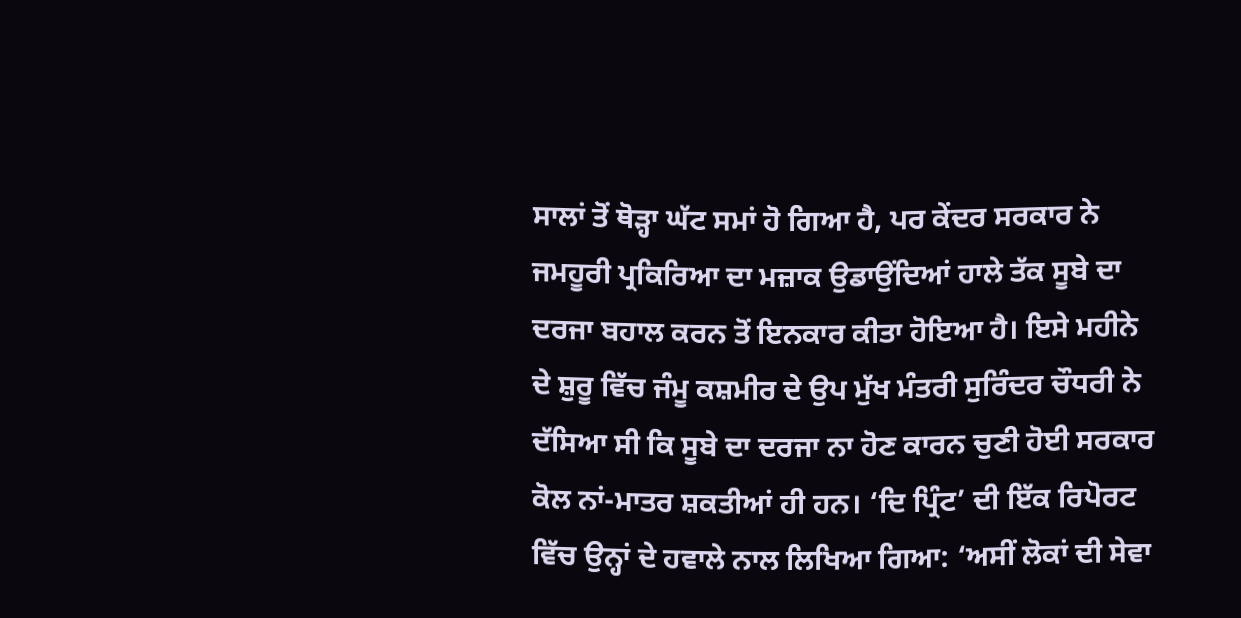ਸਾਲਾਂ ਤੋਂ ਥੋੜ੍ਹਾ ਘੱਟ ਸਮਾਂ ਹੋ ਗਿਆ ਹੈ, ਪਰ ਕੇਂਦਰ ਸਰਕਾਰ ਨੇ ਜਮਹੂਰੀ ਪ੍ਰਕਿਰਿਆ ਦਾ ਮਜ਼ਾਕ ਉਡਾਉਂਦਿਆਂ ਹਾਲੇ ਤੱਕ ਸੂਬੇ ਦਾ ਦਰਜਾ ਬਹਾਲ ਕਰਨ ਤੋਂ ਇਨਕਾਰ ਕੀਤਾ ਹੋਇਆ ਹੈ। ਇਸੇ ਮਹੀਨੇ ਦੇ ਸ਼ੁਰੂ ਵਿੱਚ ਜੰਮੂ ਕਸ਼ਮੀਰ ਦੇ ਉਪ ਮੁੱਖ ਮੰਤਰੀ ਸੁਰਿੰਦਰ ਚੌਧਰੀ ਨੇ ਦੱਸਿਆ ਸੀ ਕਿ ਸੂਬੇ ਦਾ ਦਰਜਾ ਨਾ ਹੋਣ ਕਾਰਨ ਚੁਣੀ ਹੋਈ ਸਰਕਾਰ ਕੋਲ ਨਾਂ-ਮਾਤਰ ਸ਼ਕਤੀਆਂ ਹੀ ਹਨ। ‘ਦਿ ਪ੍ਰਿੰਟ’ ਦੀ ਇੱਕ ਰਿਪੋਰਟ ਵਿੱਚ ਉਨ੍ਹਾਂ ਦੇ ਹਵਾਲੇ ਨਾਲ ਲਿਖਿਆ ਗਿਆ: ‘ਅਸੀਂ ਲੋਕਾਂ ਦੀ ਸੇਵਾ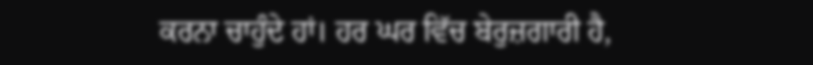ਕਰਨਾ ਚਾਹੁੰਦੇ ਹਾਂ। ਹਰ ਘਰ ਵਿੱਚ ਬੇਰੁਜ਼ਗਾਰੀ ਹੈ,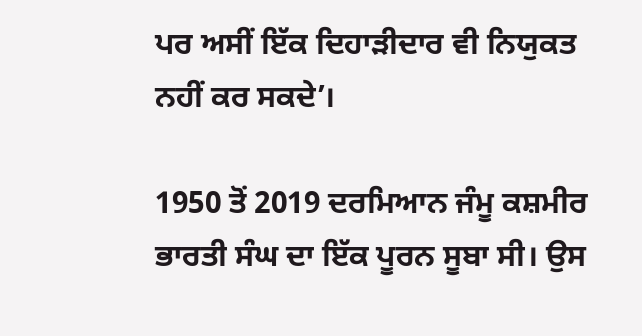ਪਰ ਅਸੀਂ ਇੱਕ ਦਿਹਾੜੀਦਾਰ ਵੀ ਨਿਯੁਕਤ ਨਹੀਂ ਕਰ ਸਕਦੇ’।

1950 ਤੋਂ 2019 ਦਰਮਿਆਨ ਜੰਮੂ ਕਸ਼ਮੀਰ ਭਾਰਤੀ ਸੰਘ ਦਾ ਇੱਕ ਪੂਰਨ ਸੂਬਾ ਸੀ। ਉਸ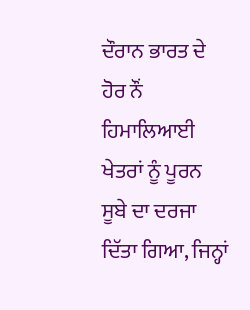ਦੌਰਾਨ ਭਾਰਤ ਦੇ ਹੋਰ ਨੌਂ ਹਿਮਾਲਿਆਈ ਖੇਤਰਾਂ ਨੂੰ ਪੂਰਨ ਸੂਬੇ ਦਾ ਦਰਜਾ ਦਿੱਤਾ ਗਿਆ, ਜਿਨ੍ਹਾਂ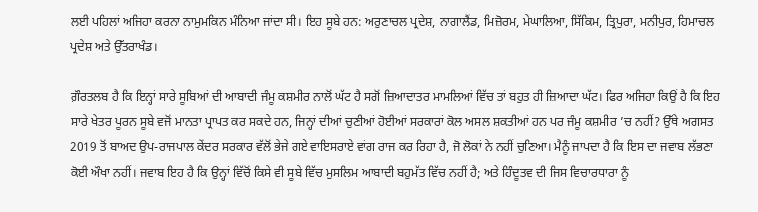ਲਈ ਪਹਿਲਾਂ ਅਜਿਹਾ ਕਰਨਾ ਨਾਮੁਮਕਿਨ ਮੰਨਿਆ ਜਾਂਦਾ ਸੀ। ਇਹ ਸੂਬੇ ਹਨ: ਅਰੁਣਾਚਲ ਪ੍ਰਦੇਸ਼, ਨਾਗਾਲੈਂਡ, ਮਿਜ਼ੋਰਮ, ਮੇਘਾਲਿਆ, ਸਿੱਕਿਮ, ਤ੍ਰਿਪੁਰਾ, ਮਨੀਪੁਰ, ਹਿਮਾਚਲ ਪ੍ਰਦੇਸ਼ ਅਤੇ ਉੱਤਰਾਖੰਡ।

ਗ਼ੌਰਤਲਬ ਹੈ ਕਿ ਇਨ੍ਹਾਂ ਸਾਰੇ ਸੂਬਿਆਂ ਦੀ ਆਬਾਦੀ ਜੰਮੂ ਕਸ਼ਮੀਰ ਨਾਲੋਂ ਘੱਟ ਹੈ ਸਗੋਂ ਜ਼ਿਆਦਾਤਰ ਮਾਮਲਿਆਂ ਵਿੱਚ ਤਾਂ ਬਹੁਤ ਹੀ ਜ਼ਿਆਦਾ ਘੱਟ। ਫਿਰ ਅਜਿਹਾ ਕਿਉਂ ਹੈ ਕਿ ਇਹ ਸਾਰੇ ਖੇਤਰ ਪੂਰਨ ਸੂਬੇ ਵਜੋਂ ਮਾਨਤਾ ਪ੍ਰਾਪਤ ਕਰ ਸਕਦੇ ਹਨ, ਜਿਨ੍ਹਾਂ ਦੀਆਂ ਚੁਣੀਆਂ ਹੋਈਆਂ ਸਰਕਾਰਾਂ ਕੋਲ ਅਸਲ ਸ਼ਕਤੀਆਂ ਹਨ ਪਰ ਜੰਮੂ ਕਸ਼ਮੀਰ ’ਚ ਨਹੀਂ? ਉੱਥੇ ਅਗਸਤ 2019 ਤੋਂ ਬਾਅਦ ਉਪ-ਰਾਜਪਾਲ ਕੇਂਦਰ ਸਰਕਾਰ ਵੱਲੋਂ ਭੇਜੇ ਗਏ ਵਾਇਸਰਾਏ ਵਾਂਗ ਰਾਜ ਕਰ ਰਿਹਾ ਹੈ, ਜੋ ਲੋਕਾਂ ਨੇ ਨਹੀਂ ਚੁਣਿਆ। ਮੈਨੂੰ ਜਾਪਦਾ ਹੈ ਕਿ ਇਸ ਦਾ ਜਵਾਬ ਲੱਭਣਾ ਕੋਈ ਔਖਾ ਨਹੀਂ। ਜਵਾਬ ਇਹ ਹੈ ਕਿ ਉਨ੍ਹਾਂ ਵਿੱਚੋਂ ਕਿਸੇ ਵੀ ਸੂਬੇ ਵਿੱਚ ਮੁਸਲਿਮ ਆਬਾਦੀ ਬਹੁਮੱਤ ਵਿੱਚ ਨਹੀਂ ਹੈ; ਅਤੇ ਹਿੰਦੂਤਵ ਦੀ ਜਿਸ ਵਿਚਾਰਧਾਰਾ ਨੂੰ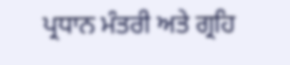ਪ੍ਰਧਾਨ ਮੰਤਰੀ ਅਤੇ ਗ੍ਰਹਿ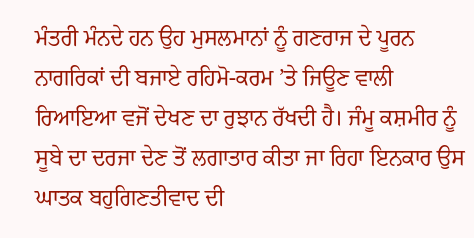ਮੰਤਰੀ ਮੰਨਦੇ ਹਨ ਉਹ ਮੁਸਲਮਾਨਾਂ ਨੂੰ ਗਣਰਾਜ ਦੇ ਪੂਰਨ ਨਾਗਰਿਕਾਂ ਦੀ ਬਜਾਏ ਰਹਿਮੋ-ਕਰਮ ’ਤੇ ਜਿਊਣ ਵਾਲੀ ਰਿਆਇਆ ਵਜੋਂ ਦੇਖਣ ਦਾ ਰੁਝਾਨ ਰੱਖਦੀ ਹੈ। ਜੰਮੂ ਕਸ਼ਮੀਰ ਨੂੰ ਸੂਬੇ ਦਾ ਦਰਜਾ ਦੇਣ ਤੋਂ ਲਗਾਤਾਰ ਕੀਤਾ ਜਾ ਰਿਹਾ ਇਨਕਾਰ ਉਸ ਘਾਤਕ ਬਹੁਗਿਣਤੀਵਾਦ ਦੀ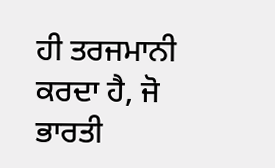ਹੀ ਤਰਜਮਾਨੀ ਕਰਦਾ ਹੈ, ਜੋ ਭਾਰਤੀ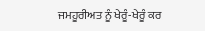ਜਮਹੂਰੀਅਤ ਨੂੰ ਖੇਰੂੰ-ਖੇਰੂੰ ਕਰ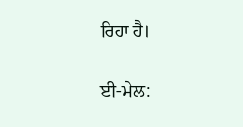ਰਿਹਾ ਹੈ।

ਈ-ਮੇਲ: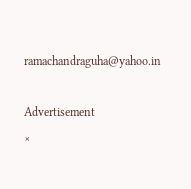ramachandraguha@yahoo.in

Advertisement
×